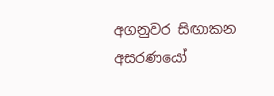අගනුවර සිඟාකන අසරණයෝ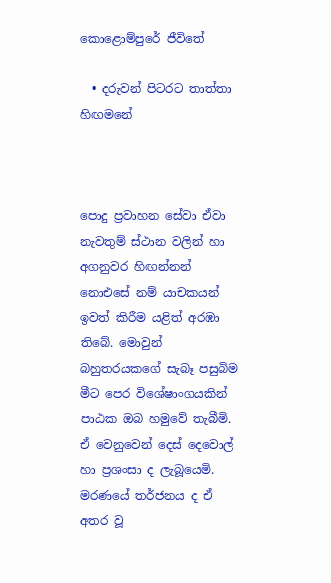කොළොම්පුරේ ජීවිතේ

  • දරුවන් පිටරට තාත්තා හිඟමනේ



පොදු ප්‍රවාහන සේවා ඒවා නැවතුම් ස්ථාන වලින් හා අගනුවර හිඟන්නන් නොඑසේ නම් යාචකයන් ඉවත් කිරීම යළිත් අරඹා තිබේ. මොවුන් බහුතරයකගේ සැබෑ පසුබිම මීට පෙර විශේෂාංගයකින් පාඨක ඔබ හමුවේ තැබීමි. ඒ වෙනුවෙන් දෙස් දෙවොල් හා ප්‍රශංසා ද ලැබූයෙමි. මරණයේ තර්ජනය ද ඒ අතර වූ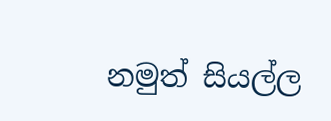නමුත් සියල්ල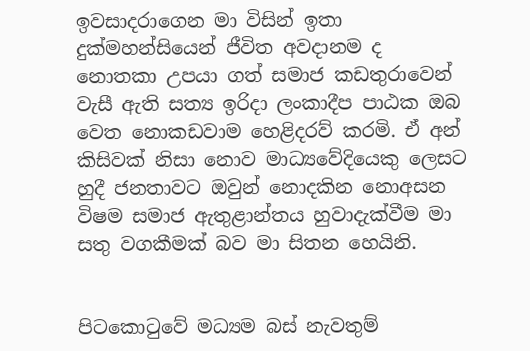ඉවසාදරාගෙන මා විසින් ඉතා දුක්මහන්සියෙන් ජීවිත අවදානම ද නොතකා උපයා ගත් සමාජ කඩතුරාවෙන් වැසී ඇති සත්‍ය ඉරිදා ලංකාදීප පාඨක ඔබ වෙත නොකඩවාම හෙළිදරව් කරමි. ඒ අන් කිසිවක් නිසා නොව මාධ්‍යවේදියෙකු ලෙසට හුදී ජනතාවට ඔවුන් නොදකින නොඅසන විෂම සමාජ ඇතුළාන්තය හුවාදැක්වීම මා සතු වගකීමක් බව මා සිතන හෙයිනි.


පිටකොටුවේ මධ්‍යම බස් නැවතුම්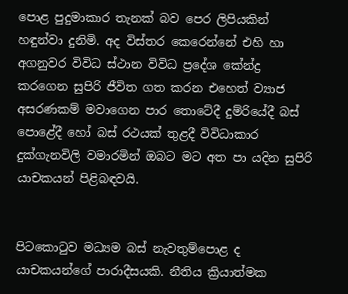පොළ පුදුමාකාර තැනක් බව පෙර ලිපියකින් හඳුන්වා දුනිමි. අද විස්තර කෙරෙන්නේ එහි හා අගනුවර විවිධ ස්ථාන විවිධ ප්‍රදේශ කේන්ද්‍ර කරගෙන සුපිරි ජීවිත ගත කරන එහෙත් ව්‍යාජ අසරණකම් මවාගෙන පාර තොටේදී දුම්රියේදී බස් පොළේදී හෝ බස් රථයක් තුළදී විවිධාකාර දුක්ගැනවිලි වමාරමින් ඔබට මට අත පා යදින සුපිරි යාචකයන් පිළිබඳවයි.


පිටකොටුව මධ්‍යම බස් නැවතුම්පොළ ද යාචකයන්ගේ පාරාදීසයකි. නීතිය ක්‍රියාත්මක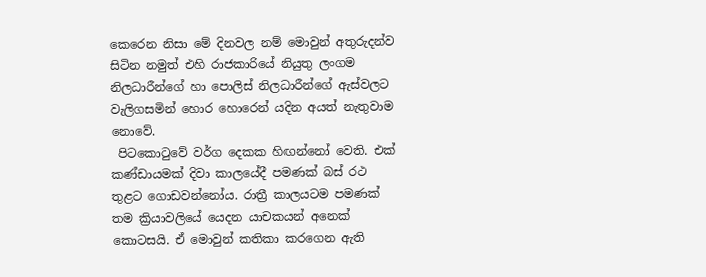කෙරෙන නිසා මේ දිනවල නම් මොවුන් අතුරුදන්ව සිටින නමුත් එහි රාජකාරියේ නියුතු ලංගම නිලධාරීන්ගේ හා පොලිස් නිලධාරීන්ගේ ඇස්වලට වැලිගසමින් හොර හොරෙන් යදින අයත් නැතුවාම නොවේ.
 පිටකොටුවේ වර්ග දෙකක හිඟන්නෝ වෙති. එක් කණ්ඩායමක් දිවා කාලයේදී පමණක් බස් රථ තුළට ගොඩවන්නෝය. රාත්‍රී කාලයටම පමණක් තම ක්‍රියාවලියේ යෙදන යාචකයන් අනෙක් කොටසයි. ඒ මොවුන් කතිකා කරගෙන ඇති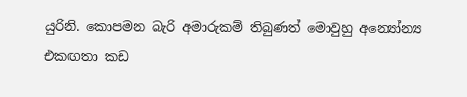යුරිනි. කොපමන බැරි අමාරුකම් තිබුණත් මොවුහු අන්‍යෝන්‍ය එකඟතා කඩ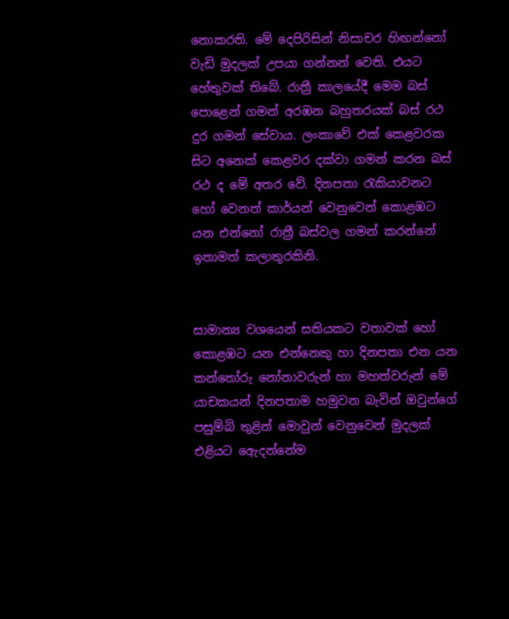නොකරති. මේ දෙපිරිසින් නිසාචර හිඟන්නෝ වැඩි මුදලක් උපයා ගන්නන් වෙති. එයට හේතුවක් තිබේ. රාත්‍රී කාලයේදී මෙම බස් පොළෙන් ගමන් අරඹන බහුතරයක් බස් රථ දුර ගමන් සේවාය. ලංකාවේ එක් කෙළවරක සිට අනෙක් කෙළවර දක්වා ගමන් කරන බස් රථ ද මේ අතර වේ. දිනපතා රැකියාවනට හෝ වෙනත් කාර්යන් වෙනුවෙන් කොළඹට යන එන්නෝ රාත්‍රී බස්වල ගමන් කරන්නේ ඉතාමත් කලාතුරකිනි.


සාමාන්‍ය වශයෙන් සතියකට වතාවක් හෝ කොළඹට යන එන්නෙකු හා දිනපතා එන යන කන්තෝරු නෝනාවරුන් හා මහත්වරුන් මේ යාචකයන් දිනපතාම හමුවන බැවින් ඔවුන්ගේ පසුම්බි තුළින් මොවුන් වෙනුවෙන් මුදලක් එළියට ඇෙදන්නේම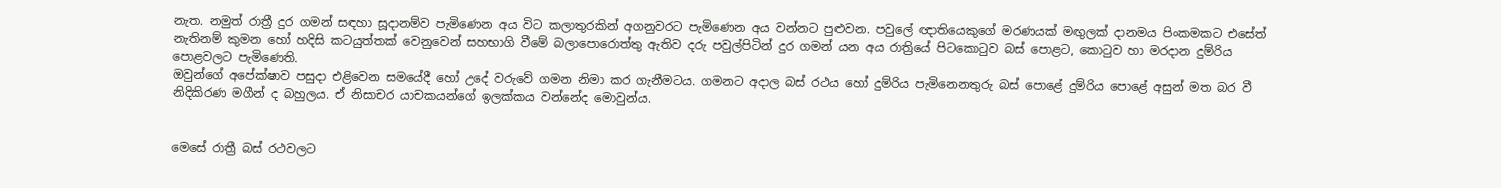නැත. නමුත් රාත්‍රී දුර ගමන් සඳහා සූදානම්ව පැමිණෙන අය විට කලාතුරකින් අගනුවරට පැමිණෙන අය වන්නට පුළුවන. පවුලේ ඥාතියෙකුගේ මරණයක් මඟුලක් දානමය පිංකමකට එසේත් නැතිනම් කුමන හෝ හදිසි කටයුත්තක් වෙනුවෙන් සහභාගි වීමේ බලාපොරොත්තු ඇතිව දරු පවුල්පිටින් දුර ගමන් යන අය රාත්‍රියේ පිටකොටුව බස් පොළට, කොටුව හා මරදාන දුම්රිය පොළවලට පැමිණෙති.
ඔවුන්ගේ අපේක්ෂාව පසුදා එළිවෙන සමයේදී හෝ උදේ වරුවේ ගමන නිමා කර ගැනීමටය. ගමනට අදාල බස් රථය හෝ දුම්රිය පැමිනෙනතුරු බස් පොළේ දුම්රිය පොළේ අසුන් මත බර වී නිදිකිරණ මගීන් ද බහුලය. ඒ නිසාචර යාචකයන්ගේ ඉලක්කය වන්නේද මොවුන්ය.


මෙසේ රාත්‍රී බස් රථවලට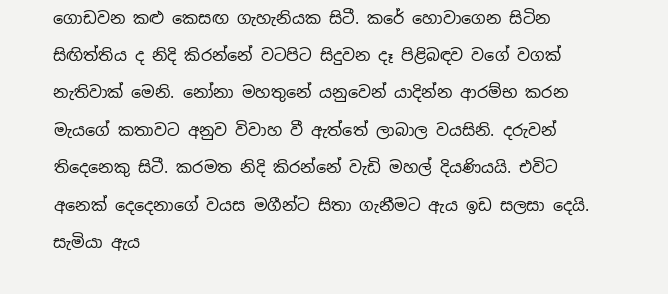ගොඩවන කළු කෙසඟ ගැහැනියක සිටී. කරේ හොවාගෙන සිටින සිඟිත්තිය ද නිදි කිරන්නේ වටපිට සිදුවන දෑ පිළිබඳව වගේ වගක් නැතිවාක් මෙනි. නෝනා මහතුනේ යනුවෙන් යාදින්න ආරම්භ කරන මැයගේ කතාවට අනුව විවාහ වී ඇත්තේ ලාබාල වයසිනි. දරුවන් තිදෙනෙකු සිටී. කරමත නිදි කිරන්නේ වැඩි මහල් දියණියයි. එවිට අනෙක් දෙදෙනාගේ වයස මගීන්ට සිතා ගැනීමට ඇය ඉඩ සලසා දෙයි. සැමියා ඇය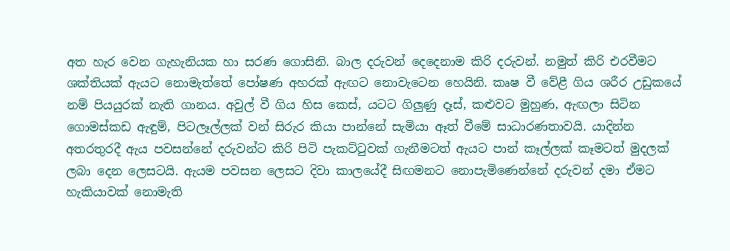අත හැර වෙන ගැහැනියක හා සරණ ගොසිනි. බාල දරුවන් දෙදෙනාම කිරි දරුවන්. නමුත් කිරි එරවීමට ශක්තියක් ඇයට නොමැත්තේ පෝෂණ අහරක් ඇඟට නොවැටෙන හෙයිනි. කෘෂ වී වේළී ගිය ශරීර උඩුකයේ නම් පියයුරක් නැති ගානය. අවුල් වී ගිය හිස කෙස්, යටට ගිලුණු දෑස්, කළුවට මුහුණ, ඇඟලා සිටින ගොමස්කඩ ඇඳුම්, පිටලෑල්ලක් වන් සිරුර කියා පාන්නේ සැමියා ඈත් වීමේ සාධාරණතාවයි. යාදින්න අතරතුරදී ඇය පවසන්නේ දරුවන්ට කිරි පිටි පැකට්ටුවක් ගැනීමටත් ඇයට පාන් කෑල්ලක් කෑමටත් මුදලක් ලබා දෙන ලෙසටයි. ඇයම පවසන ලෙසට දිවා කාලයේදී සිඟමනට නොපැමිණෙන්නේ දරුවන් දමා ඒමට හැකියාවක් නොමැති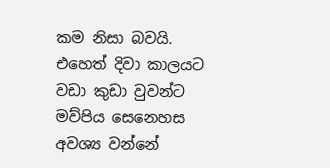කම නිසා බවයි. එහෙත් දිවා කාලයට වඩා කුඩා වුවන්ට මව්පිය සෙනෙහස අවශ්‍ය වන්නේ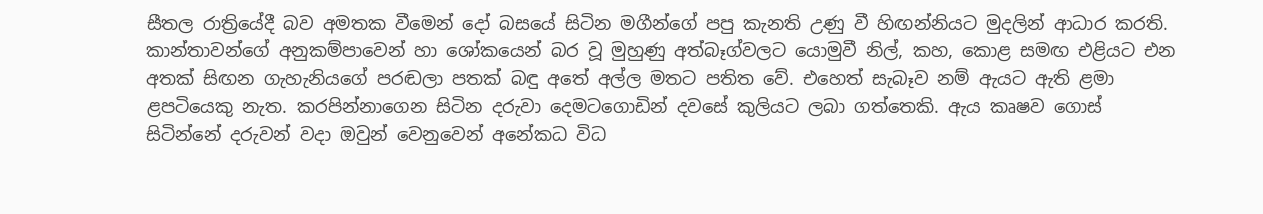සීතල රාත්‍රියේදී බව අමතක වීමෙන් දෝ බසයේ සිටින මගීන්ගේ පපු කැනති උණු වී හිඟන්නියට මුදලින් ආධාර කරති. කාන්තාවන්ගේ අනුකම්පාවෙන් හා ශෝකයෙන් බර වූ මුහුණු අත්බෑග්වලට යොමුවී නිල්, කහ, කොළ සමඟ එළියට එන අතක් සිඟන ගැහැනියගේ පරඬලා පතක් බඳු අතේ අල්ල මතට පතිත වේ. එහෙත් සැබෑව නම් ඇයට ඇති ළමා ළපටියෙකු නැත. කරපින්නාගෙන සිටින දරුවා දෙමටගොඩින් දවසේ කුලියට ලබා ගත්තෙකි. ඇය කෘෂව ගොස් සිටින්නේ දරුවන් වදා ඔවුන් වෙනුවෙන් අනේකධ විධ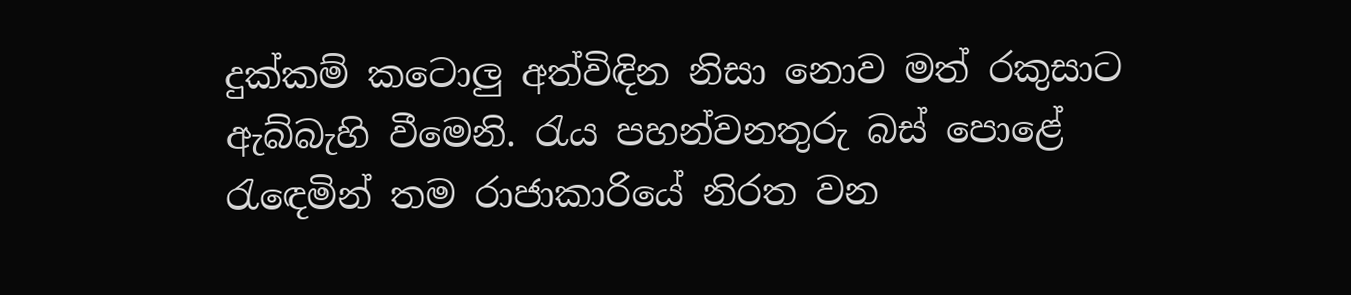දුක්කම් කටොලු අත්විඳින නිසා නොව මත් රකුසාට ඇබ්බැහි වීමෙනි. රැය පහන්වනතුරු බස් පොළේ රැඳෙමින් තම රාජාකාරියේ නිරත වන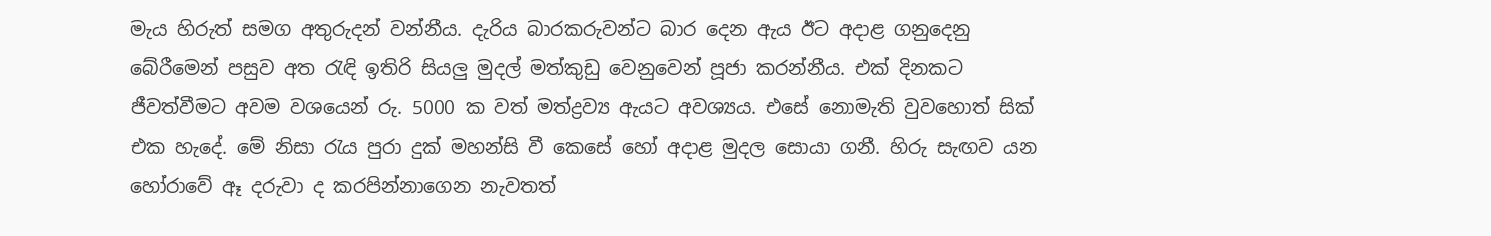මැය හිරුත් සමග අතුරුදන් වන්නීය. දැරිය බාරකරුවන්ට බාර දෙන ඇය ඊට අදාළ ගනුදෙනු බේරීමෙන් පසුව අත රැඳි ඉතිරි සියලු මුදල් මත්කුඩු වෙනුවෙන් පූජා කරන්නීය. එක් දිනකට ජීවත්වීමට අවම වශයෙන් රු. 5000 ක වත් මත්ද්‍රව්‍ය ඇයට අවශ්‍යය. එසේ නොමැති වුවහොත් සික් එක හැදේ. මේ නිසා රැය පුරා දුක් මහන්සි වී කෙසේ හෝ අදාළ මුදල සොයා ගනී. හිරු සැඟව යන හෝරාවේ ඈ දරුවා ද කරපින්නාගෙන නැවතත්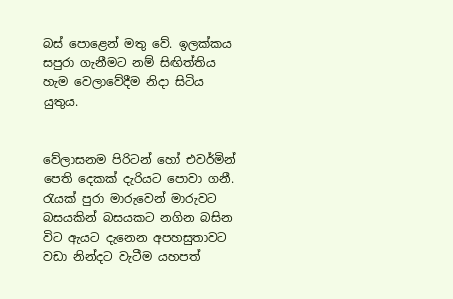බස් පොළෙන් මතු වේ. ඉලක්කය සපුරා ගැනීමට නම් සිඟිත්තිය හැම වෙලාවේදීම නිදා සිටිය යුතුය.


වේලාසනම පිරිටන් හෝ එවර්මින් පෙති දෙකක් දැරියට පොවා ගනී. රැයක් පුරා මාරුවෙන් මාරුවට බසයකින් බසයකට නගින බසින විට ඇයට දැනෙන අපහසුතාවට වඩා නින්දට වැටීම යහපත්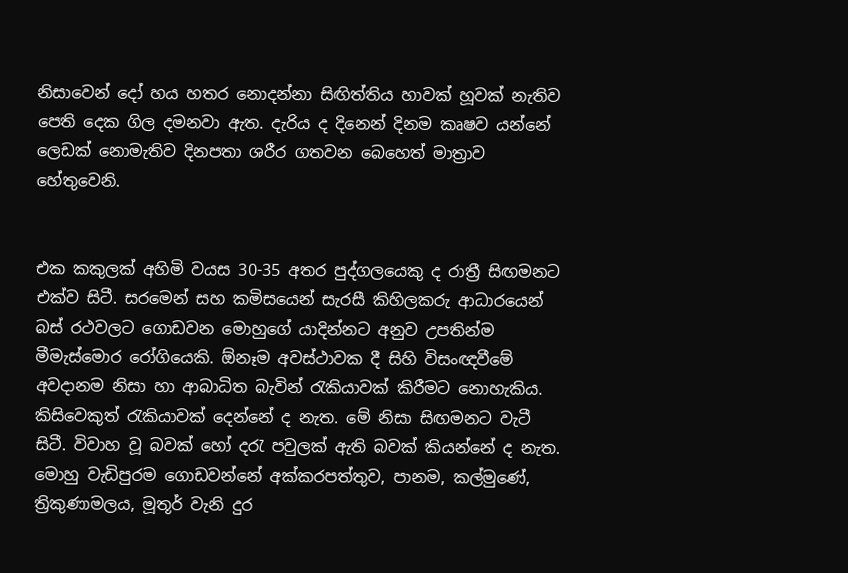නිසාවෙන් දෝ හය හතර නොදන්නා සිඟිත්තිය හාවක් හූවක් නැතිව පෙති දෙක ගිල දමනවා ඇත. දැරිය ද දිනෙන් දිනම කෘෂව යන්නේ ලෙඩක් නොමැතිව දිනපතා ශරීර ගතවන බෙහෙත් මාත්‍රාව හේතුවෙනි.


එක කකුලක් අහිමි වයස 30-35 අතර පුද්ගලයෙකු ද රාත්‍රී සිඟමනට එක්ව සිටී. සරමෙන් සහ කමිසයෙන් සැරසී කිහිලකරු ආධාරයෙන් බස් රථවලට ගොඩවන මොහුගේ යාදින්නට අනුව උපතින්ම මීමැස්මොර රෝගියෙකි. ඕනෑම අවස්ථාවක දී සිහි විසංඥවීමේ අවදානම නිසා හා ආබාධිත බැවින් රැකියාවක් කිරීමට නොහැකිය. කිසිවෙකුත් රැකියාවක් දෙන්නේ ද නැත. මේ නිසා සිඟමනට වැටී සිටී. විවාහ වූ බවක් හෝ දරැ පවුලක් ඇති බවක් කියන්නේ ද නැත. මොහු වැඩිපුරම ගොඩවන්නේ අක්කරපත්තුව, පානම, කල්මුණේ, ත්‍රිකුණාමලය, මූතූර් වැනි දුර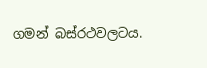ගමන් බස්රථවලටය.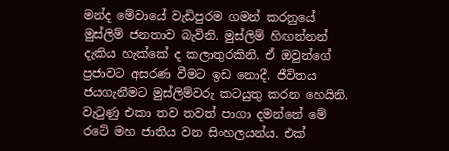මන්ද මේවායේ වැඩිපුරම ගමන් කරනුයේ මුස්ලිම් ජනතාව බැවිනි. මුස්ලිම් හිඟන්නන් දැකිය හැක්කේ ද කලාතුරකිනි. ඒ ඔවුන්ගේ ප්‍රජාවට අසරණ වීමට ඉඩ නොදී. ජීවිතය ජයගැනීමට මුස්ලිම්වරු කටයුතු කරන හෙයිනි. වැටුණු එකා තව තවත් පාගා දමන්නේ මේ රටේ මහ ජාතිය වන සිංහලයන්ය. එක්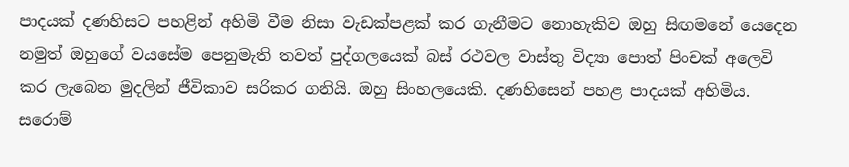පාදයක් දණහිසට පහළින් අහිමි වීම නිසා වැඩක්පළක් කර ගැනීමට නොහැකිව ඔහු සිඟමනේ යෙදෙන නමුත් ඔහුගේ වයසේම පෙනුමැති තවත් පුද්ගලයෙක් බස් රථවල වාස්තු විද්‍යා පොත් පිංචක් අලෙවි කර ලැබෙන මුදලින් ජීවිකාව සරිකර ගනියි. ඔහු සිංහලයෙකි. දණහිසෙන් පහළ පාදයක් අහිමිය. සරොම්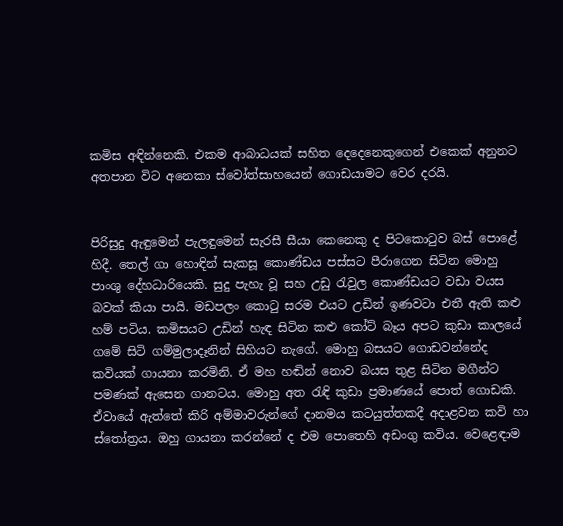කමිස අඳින්නෙකි. එකම ආබාධයක් සහිත දෙදෙනෙකුගෙන් එකෙක් අනුනට අතපාන විට අනෙකා ස්වෝත්සාහයෙන් ගොඩයාමට වෙර දරයි.


පිරිසුදු ඇඳුමෙන් පැලඳුමෙන් සැරසී සීයා කෙනෙකු ද පිටකොටුව බස් පොළේ හිදී. තෙල් ගා හොඳින් සැකසූ කොණ්ඩය පස්සට පීරාගෙන සිටින මොහු පාංශු දේහධාරියෙකි. සුදු පැහැ වූ සහ උඩු රැවුල කොණ්ඩයට වඩා වයස බවක් කියා පායි. මඩපලං කොටු සරම එයට උඩින් ඉණවටා එතී ඇති කළු හම් පටිය. කමිසයට උඩින් හැඳ සිටින කළු කෝට් බෑය අපට කුඩා කාලයේ ගමේ සිටි ගම්මුලාදෑනින් සිහියට නැගේ. මොහු බසයට ගොඩවන්නේද කවියක් ගායනා කරමිනි. ඒ මහ හඬින් නොව බයස තුළ සිටින මගීන්ට පමණක් ඇසෙන ගානටය. මොහු අත රැඳි කුඩා ප්‍රමාණයේ පොත් ගොඩකි. ඒවායේ ඇත්තේ කිරි අම්මාවරුන්ගේ දානමය කටයුත්තකදී අදාළවන කවි හා ස්තෝත්‍රය. ඔහු ගායනා කරන්නේ ද එම පොතෙහි අඩංගු කවිය. වෙළෙඳාම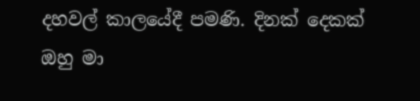දහවල් කාලයේදී පමණි. දිනක් දෙකක් ඔහු මා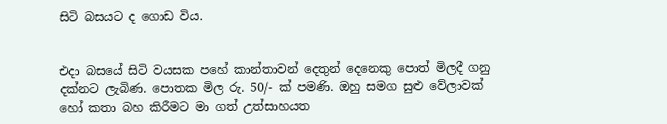සිටි බසයට ද ගොඩ විය.


එදා බසයේ සිටි වයසක පහේ කාන්තාවන් දෙතුන් දෙනෙකු පොත් මිලදී ගනු දක්නට ලැබිණ. පොතක මිල රු. 50/- ක් පමණි. ඔහු සමග සුළු වේලාවක් හෝ කතා බහ කිරීමට මා ගත් උත්සාහයත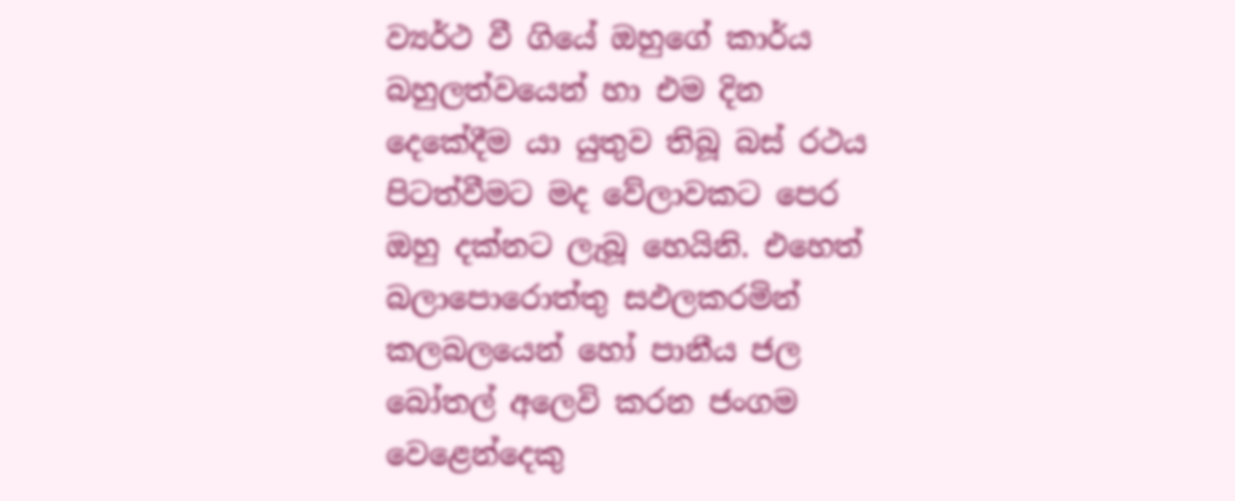ව්‍යර්ථ වී ගියේ ඔහුගේ කාර්ය බහුලත්වයෙන් හා එම දින දෙකේදීම යා යුතුව තිබූ බස් රථය පිටත්වීමට මද වේලාවකට පෙර ඔහු දක්නට ලැබූ හෙයිනි. එහෙත් බලාපොරොත්තු සඵලකරමින් කලබලයෙන් හෝ පානීය ජල බෝතල් අලෙවි කරන ජංගම වෙළෙන්දෙකු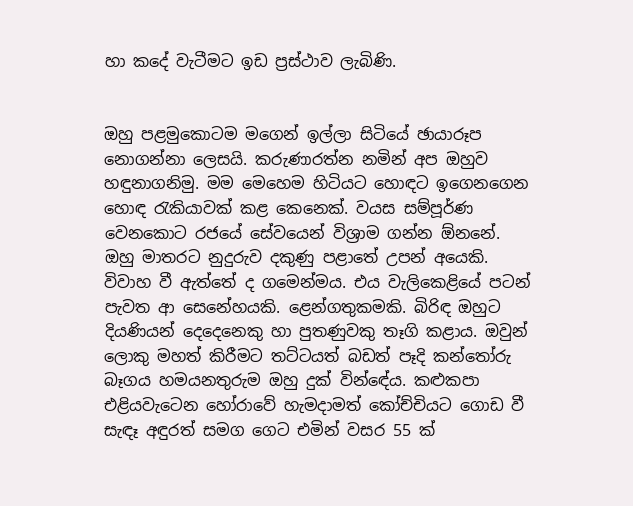හා කදේ වැටීමට ඉඩ ප්‍රස්ථාව ලැබිණි.


ඔහු පළමුකොටම මගෙන් ඉල්ලා සිටියේ ඡායාරූප නොගන්නා ලෙසයි. කරුණාරත්න නමින් අප ඔහුව හඳුනාගනිමු. මම මෙහෙම හිටියට හොඳට ඉගෙනගෙන හොඳ රැකියාවක් කළ කෙනෙක්. වයස සම්පූර්ණ වෙනකොට රජයේ සේවයෙන් විශ්‍රාම ගන්න ඕනනේ. ඔහු මාතරට නුදුරුව දකුණු පළාතේ උපන් අයෙකි. විවාහ වී ඇත්තේ ද ගමෙන්මය. එය වැලිකෙළියේ පටන් පැවත ආ සෙනේහයකි. ළෙන්ගතුකමකි. බිරිඳ ඔහුට දියණියන් දෙදෙනෙකු හා පුතණුවකු තෑගි කළාය. ඔවුන් ලොකු මහත් කිරීමට තට්ටයත් බඩත් පෑදි කන්තෝරු බෑගය හමයනතුරුම ඔහු දුක් වින්ඳේය. කළුකපා එළියවැටෙන හෝරාවේ හැමදාමත් කෝච්චියට ගොඩ වී සැඳෑ අඳුරත් සමග ගෙට එමින් වසර 55 ක්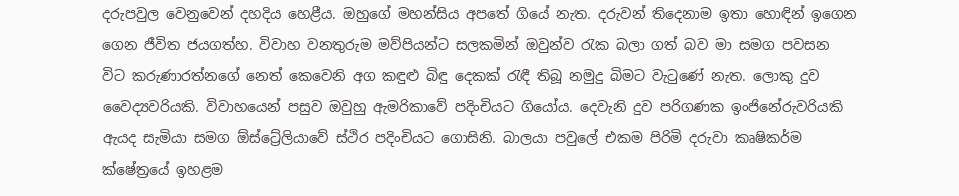දරුපවුල වෙනුවෙන් දහදිය හෙළීය. ඔහුගේ මහන්සිය අපතේ ගියේ නැත. දරුවන් තිදෙනාම ඉතා හොඳින් ඉගෙන ගෙන ජීවිත ජයගත්හ. විවාහ වනතුරුම මව්පියන්ට සලකමින් ඔවුන්ව රැක බලා ගත් බව මා සමග පවසන විට කරුණාරත්නගේ නෙත් කෙවෙනි අග කඳුළු බිඳු දෙකක් රැඳී තිබූ නමුදු බිමට වැටුණේ නැත. ලොකු දුව වෛද්‍යවරියකි. විවාහයෙන් පසුව ඔවුහු ඇමරිකාවේ පදිංචියට ගියෝය. දෙවැනි දුව පරිගණක ඉංජිනේරුවරියකි ඇයද සැමියා සමග ඕස්ට්‍රේලියාවේ ස්ථිර පදිංචියට ගොසිනි. බාලයා පවුලේ එකම පිරිමි දරුවා කෘෂිකර්ම ක්ෂේත්‍රයේ ඉහළම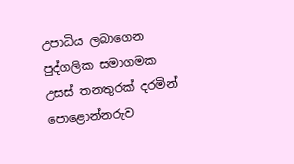උපාධිය ලබාගෙන පුද්ගලික සමාගමක උසස් තනතුරක් දරමින් පොළොන්නරුව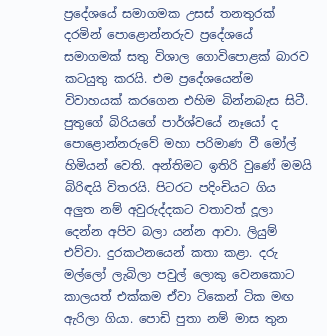ප්‍රදේශයේ සමාගමක උසස් තනතුරක් දරමින් පොළොන්නරුව ප්‍රදේශයේ සමාගමක් සතු විශාල ගොවිපොළක් බාරව කටයුතු කරයි. එම ප්‍රදේශයෙන්ම විවාහයක් කරගෙන එහිම බින්නබැස සිටී. පුතුගේ බිරියගේ පාර්ශ්වයේ නෑයෝ ද පොළොන්නරුවේ මහා පරිමාණ වී මෝල් හිමියන් වෙති. අන්තිමට ඉතිරි වුණේ මමයි බිරිඳයි විතරයි. පිටරට පදිංචියට ගිය අලුත නම් අවුරුද්දකට වතාවත් දූලා දෙන්න අපිව බලා යන්න ආවා. ලියුම් එව්වා. දුරකථනයෙන් කතා කළා. දරු මල්ලෝ ලැබිලා පවුල් ලොකු වෙනකොට කාලයත් එක්කම ඒවා ටිකෙන් ටික මඟ ඇරිලා ගියා. පොඩි පුතා නම් මාස තුන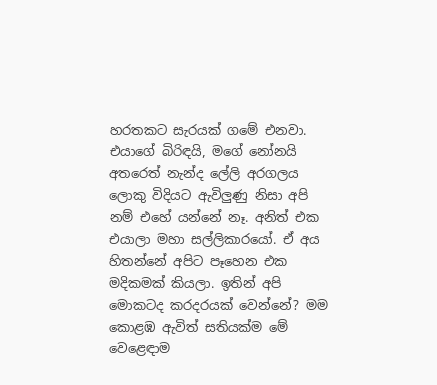හරතකට සැරයක් ගමේ එනවා. එයාගේ බිරිඳයි, මගේ නෝනයි අතරෙත් නැන්ද ලේලි අරගලය ලොකු විදියට ඇවිලුණු නිසා අපි නම් එහේ යන්නේ නෑ. අනිත් එක එයාලා මහා සල්ලිකාරයෝ. ඒ අය හිතන්නේ අපිට පෑහෙන එක මදිකමක් කියලා. ඉතින් අපි මොකටද කරදරයක් වෙන්නේ? මම කොළඹ ඇවිත් සතියක්ම මේ වෙළෙඳාම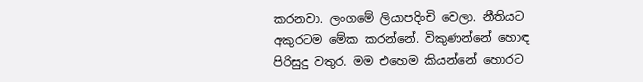කරනවා. ලංගමේ ලියාපදිංචි වෙලා. නීතියට අකුරටම මේක කරන්නේ. විකුණන්නේ හොඳ පිරිසුදු වතුර. මම එහෙම කියන්නේ හොරට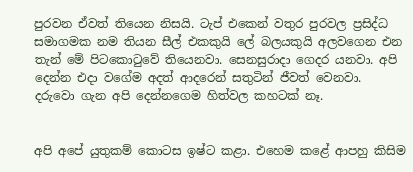පුරවන ඒවත් තියෙන නිසයි. ටැප් එකෙන් වතුර පුරවල ප්‍රසිද්ධ සමාගමක නම තියන සීල් එකකුයි ලේ බලයකුයි අලවගෙන එන තැන් මේ පිටකොටුවේ තියෙනවා. සෙනසුරාදා ගෙදර යනවා. අපි දෙන්න එදා වගේම අදත් ආදරෙන් සතුටින් ජීවත් වෙනවා. දරුවො ගැන අපි දෙන්නගෙම හිත්වල කහටක් නෑ.


අපි අපේ යුතුකම් කොටස ඉෂ්ට කළා. එහෙම කළේ ආපහු කිසිම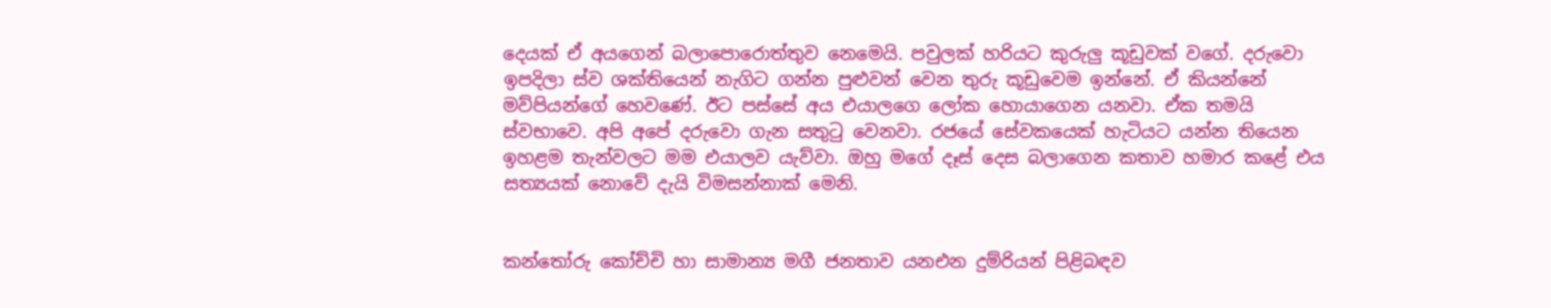දෙයක් ඒ අයගෙන් බලාපොරොත්තුව නෙමෙයි. පවුලක් හරියට කුරුලු කූඩුවක් වගේ. දරුවො ඉපදිලා ස්ව ශක්තියෙන් නැගිට ගන්න පුළුවන් වෙන තුරු කූඩුවෙම ඉන්නේ. ඒ කියන්නේ මව්පියන්ගේ හෙවණේ. ඊට පස්සේ අය එයාලගෙ ලෝක හොයාගෙන යනවා. ඒක තමයි ස්වභාවෙ. අපි අපේ දරුවො ගැන සතුටු වෙනවා. රජයේ සේවකයෙක් හැටියට යන්න තියෙන ඉහළම තැන්වලට මම එයාලව යැව්වා. ඔහු මගේ දෑස් දෙස බලාගෙන කතාව හමාර කළේ එය සත්‍යයක් නොවේ දැයි විමසන්නාක් මෙනි.


කන්තෝරු කෝච්චි හා සාමාන්‍ය මගී ජනතාව යනඑන දුම්රියන් පිළිබඳව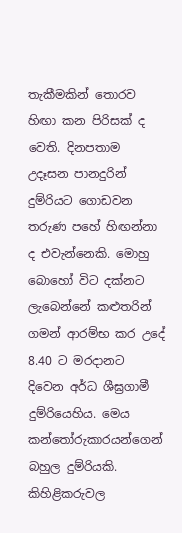තැකීමකින් තොරව හිඟා කන පිරිසක් ද වෙති. දිනපතාම උදෑසන පානදුරින් දුම්රියට ගොඩවන තරුණ පහේ හිඟන්නා ද එවැන්නෙකි. මොහු බොහෝ විට දක්නට ලැබෙන්නේ කළුතරින් ගමන් ආරම්භ කර උදේ 8.40 ට මරදානට දිවෙන අර්ධ ශීඝ්‍රගාමී දුම්රියෙහිය. මෙය කන්තෝරුකාරයන්ගෙන් බහුල දුම්රියකි. කිහිළිකරුවල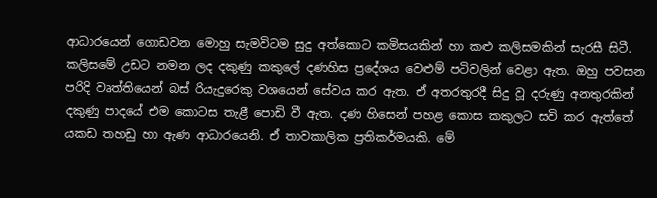ආධාරයෙන් ගොඩවන මොහු සැමවිටම සුදු අත්කොට කමිසයකින් හා කළු කලිසමකින් සැරසී සිටී. කලිසමේ උඩට නමන ලද දකුණු කකුලේ දණහිස ප්‍රදේශය වෙළුම් පටිවලින් වෙළා ඇත. ඔහු පවසන පරිදි වෘත්තියෙන් බස් රියැදුරෙකු වශයෙන් සේවය කර ඇත. ඒ අතරතුරදී සිදු වූ දරුණු අනතුරකින් දකුණු පාදයේ එම කොටස තැළී පොඩි වී ඇත. දණ හිසෙන් පහළ කොස කකුලට සවි කර ඇත්තේ යකඩ තහඩු හා ඇණ ආධාරයෙනි. ඒ තාවකාලික ප්‍රතිකර්මයකි. මේ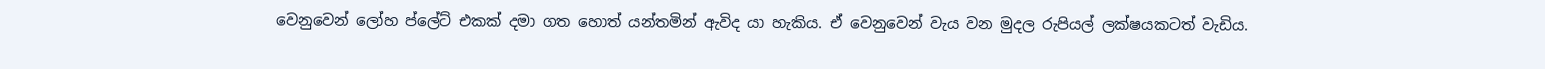වෙනුවෙන් ලෝහ ප්ලේට් එකක් දමා ගත හොත් යන්තමින් ඇවිද යා හැකිය. ඒ වෙනුවෙන් වැය වන මුදල රුපියල් ලක්ෂයකටත් වැඩිය.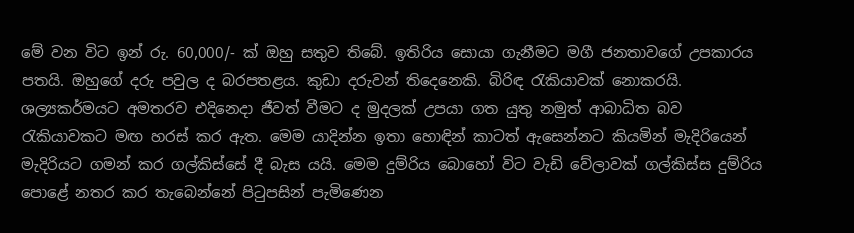මේ වන විට ඉන් රු. 60,000/- ක් ඔහු සතුව තිබේ. ඉතිරිය සොයා ගැනීමට මගී ජනතාවගේ උපකාරය පතයි. ඔහුගේ දරු පවුල ද බරපතළය. කුඩා දරුවන් තිදෙනෙකි. බිරිඳ රැකියාවක් නොකරයි. ශල්‍යකර්මයට අමතරව එදිනෙදා ජීවත් වීමට ද මුදලක් උපයා ගත යුතු නමුත් ආබාධිත බව රැකියාවකට මඟ හරස් කර ඇත. මෙම යාදින්න ඉතා හොඳින් කාටත් ඇසෙන්නට කියමින් මැදිරියෙන් මැදිරියට ගමන් කර ගල්කිස්සේ දී බැස යයි. මෙම දුම්රිය බොහෝ විට වැඩි වේලාවක් ගල්කිස්ස දුම්රිය පොළේ නතර කර තැබෙන්නේ පිටුපසින් පැමිණෙන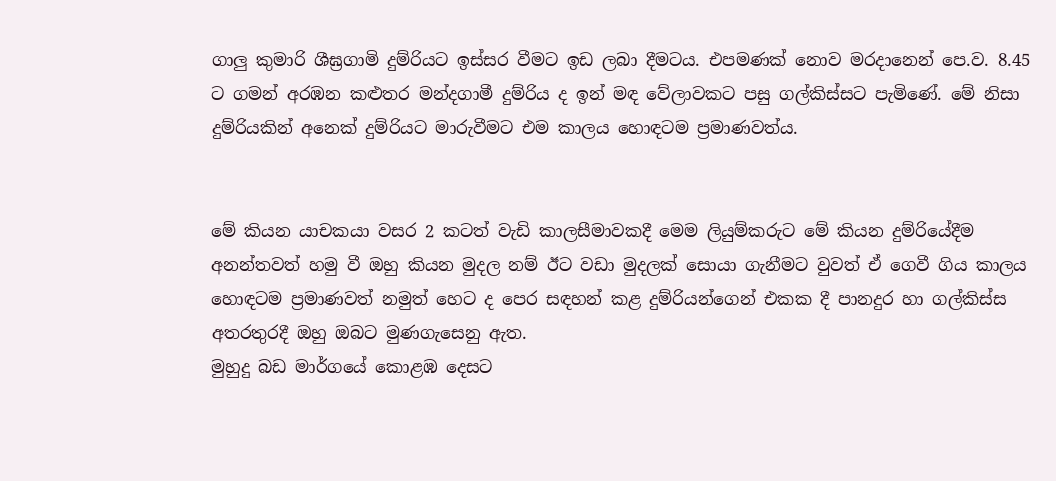ගාලු කුමාරි ශීඝ්‍රගාමි දුම්රියට ඉස්සර වීමට ඉඩ ලබා දීමටය. එපමණක් නොව මරදානෙන් පෙ.ව. 8.45 ට ගමන් අරඹන කළුතර මන්දගාමී දුම්රිය ද ඉන් මඳ වේලාවකට පසු ගල්කිස්සට පැමිණේ. මේ නිසා දුම්රියකින් අනෙක් දුම්රියට මාරුවීමට එම කාලය හොඳටම ප්‍රමාණවත්ය.


මේ කියන යාචකයා වසර 2 කටත් වැඩි කාලසීමාවකදී මෙම ලියුම්කරුට මේ කියන දුම්රියේදීම අනන්තවත් හමු වී ඔහු කියන මුදල නම් ඊට වඩා මුදලක් සොයා ගැනීමට වුවත් ඒ ගෙවී ගිය කාලය හොඳටම ප්‍රමාණවත් නමුත් හෙට ද පෙර සඳහන් කළ දුම්රියන්ගෙන් එකක දී පානදුර හා ගල්කිස්ස අතරතුරදී ඔහු ඔබට මුණගැසෙනු ඇත.
මුහුදු බඩ මාර්ගයේ කොළඹ දෙසට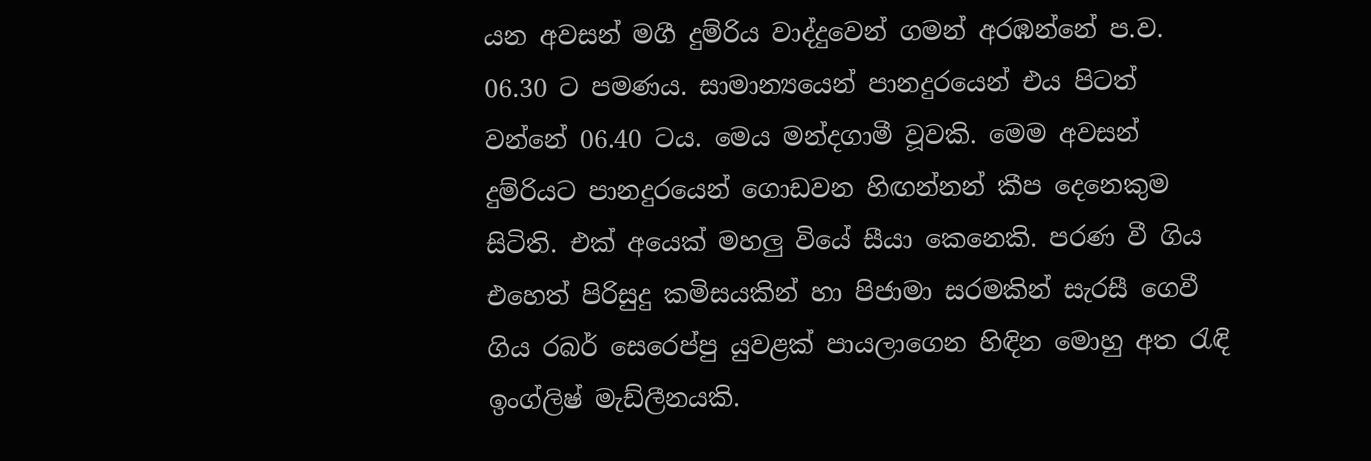යන අවසන් මගී දුම්රිය වාද්දුවෙන් ගමන් අරඹන්නේ ප.ව. 06.30 ට පමණය. සාමාන්‍යයෙන් පානදුරයෙන් එය පිටත් වන්නේ 06.40 ටය. මෙය මන්දගාමී වූවකි. මෙම අවසන් දුම්රියට පානදුරයෙන් ගොඩවන හිඟන්නන් කීප දෙනෙකුම සිටිති. එක් අයෙක් මහලු වියේ සීයා කෙනෙකි. පරණ වී ගිය එහෙත් පිරිසුදු කමිසයකින් හා පිජාමා සරමකින් සැරසී ගෙවී ගිය රබර් සෙරෙප්පු යුවළක් පායලාගෙන හිඳින මොහු අත රැඳි ඉංග්ලිෂ් මැඩ්ලීනයකි.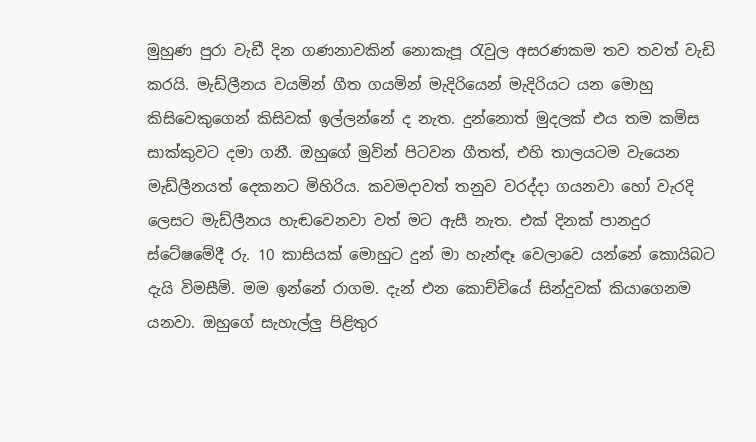මුහුණ පුරා වැඩී දින ගණනාවකින් නොකැපූ රැවුල අසරණකම තව තවත් වැඩි කරයි. මැඩ්ලීනය වයමින් ගීත ගයමින් මැදිරියෙන් මැදිරියට යන මොහු කිසිවෙකුගෙන් කිසිවක් ඉල්ලන්නේ ද නැත. දුන්නොත් මුදලක් එය තම කමිස සාක්කුවට දමා ගනී. ඔහුගේ මුවින් පිටවන ගීතත්, එහි තාලයටම වැයෙන මැඩ්ලීනයත් දෙකනට මිහිරිය. කවමදාවත් තනුව වරද්දා ගයනවා හෝ වැරදි ලෙසට මැඩ්ලීනය හැඬවෙනවා වත් මට ඇසී නැත. එක් දිනක් පානදුර ස්ටේෂමේදී රු. 10 කාසියක් මොහුට දුන් මා හැන්ඳෑ වෙලාවෙ යන්නේ කොයිබට දැයි විමසීමි. මම ඉන්නේ රාගම. දැන් එන කොච්චියේ සින්දුවක් කියාගෙනම යනවා. ඔහුගේ සැහැල්ලු පිළිතුර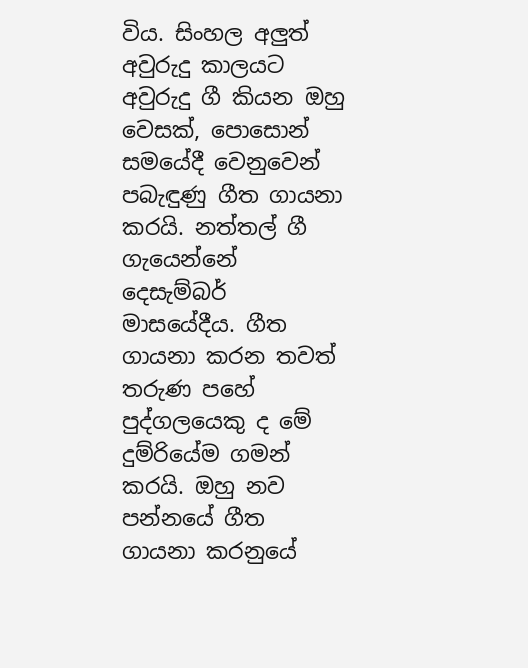විය. සිංහල අලුත් අවුරුදු කාලයට අවුරුදු ගී කියන ඔහු වෙසක්, පොසොන් සමයේදී වෙනුවෙන් පබැඳුණු ගීත ගායනා කරයි. නත්තල් ගී ගැයෙන්නේ දෙසැම්බර් මාසයේදීය. ගීත ගායනා කරන තවත් තරුණ පහේ පුද්ගලයෙකු ද මේ දුම්රියේම ගමන් කරයි. ඔහු නව පන්නයේ ගීත ගායනා කරනුයේ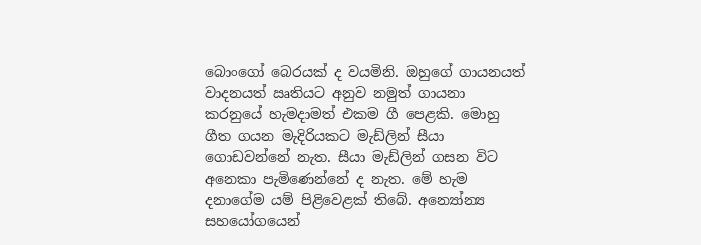බොංගෝ බෙරයක් ද වයමිනි. ඔහුගේ ගායනයත් වාදනයත් ඍතියට අනුව නමුත් ගායනා කරනුයේ හැමදාමත් එකම ගී පෙළකි. මොහු ගීත ගයන මැදිරියකට මැඩ්ලින් සීයා ගොඩවන්නේ නැත. සීයා මැඩ්ලින් ගසන විට අනෙකා පැමිණෙන්නේ ද නැත. මේ හැම දනාගේම යම් පිළිවෙළක් තිබේ. අන්‍යෝන්‍ය සහයෝගයෙන්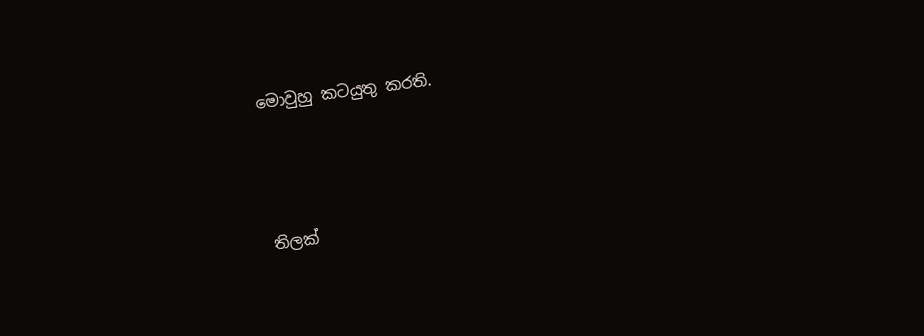මොවුහු කටයුතු කරති.




තිලක්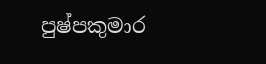පුෂ්පකුමාර